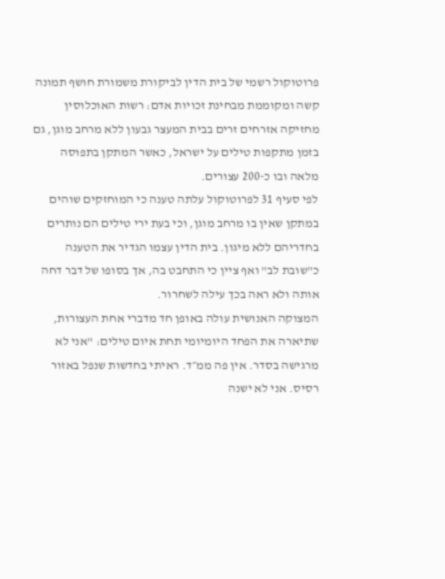פרוטוקול רשמי של בית הדין לביקורת משמורת חושף תמונה קשה ומקוממת מבחינת זכויות אדם: רשות האוכלוסין מחזיקה אזרחים זרים בבית המעצר גבעון ללא מרחב מוגן, גם בזמן מתקפות טילים על ישראל, כאשר המתקן בתפוסה מלאה ובו כ-200 עצורים.
לפי סעיף 31 לפרוטוקול עלתה טענה כי המוחזקים שוהים במתקן שאין בו מרחב מוגן, וכי בעת ירי טילים הם נותרים בחדריהם ללא מיגון. בית הדין עצמו הגדיר את הטענה כ"שובת לב" ואף ציין כי התחבט בה, אך בסופו של דבר דחה אותה ולא ראה בכך עילה לשחרור.
המצוקה האנושית עולה באופן חד מדברי אחת העצורות, שתיארה את הפחד היומיומי תחת איום טילים: "אני לא מרגישה בסדר. אין פה ממ״ד. ראיתי בחדשות שנפל באזור רסיס. אני לא ישנה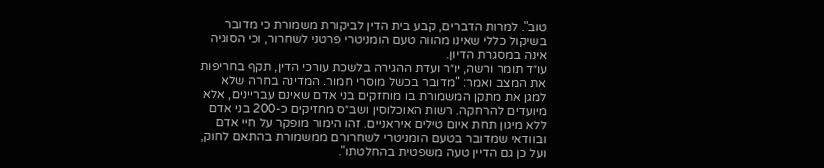טוב". למרות הדברים, קבע בית הדין לביקורת משמורת כי מדובר בשיקול כללי שאינו מהווה טעם הומניטרי פרטני לשחרור, וכי הסוגיה אינה במסגרת הדיון.
עו״ד תומר ורשה, יו״ר ועדת ההגירה בלשכת עורכי הדין, תקף בחריפות את המצב ואמר: "מדובר בכשל מוסרי חמור. המדינה בחרה שלא למגן את מתקן המשמורת בו מוחזקים בני אדם שאינם עבריינים, אלא מיועדים להרחקה. רשות האוכלוסין ושב״ס מחזיקים כ-200 בני אדם ללא מיגון תחת איום טילים איראניים. זהו הימור מופקר על חיי אדם ובוודאי שמדובר בטעם הומניטרי לשחרורם ממשמורת בהתאם לחוק, ועל כן גם הדיין טעה משפטית בהחלטתו".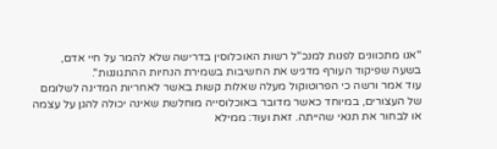"אנו מתכוונים לפנות למנכ"ל רשות האוכלוסין בדרישה שלא להמר על חיי אדם, בשעה שפיקוד העורף מדגיש את החשיבות בשמירת הנחיות ההתגוננות".
עוד אמר ורשה כי הפרוטוקול מעלה שאלות קשות באשר לאחריות המדינה לשלומם של העצורים, במיוחד כאשר מדובר באוכלוסייה מוחלשת שאינה יכולה להגן על עצמה או לבחור את תנאי שהייתה. זאת ועוד: ממילא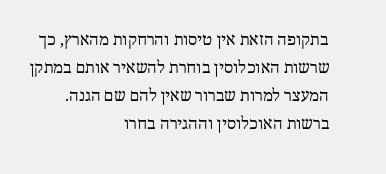בתקופה הזאת אין טיסות והרחקות מהארץ, כך שרשות האוכלוסין בוחרת להשאיר אותם במתקן המעצר למרות שברור שאין להם שם הגנה.
ברשות האוכלוסין וההגירה בחרו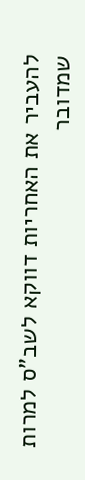להעביר את האחריות דווקא לשב"ס למרות שמדובר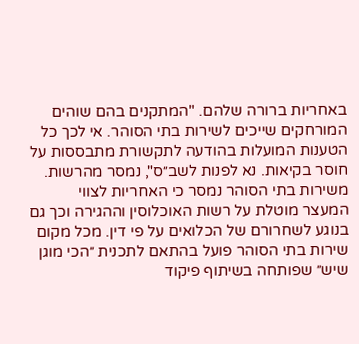באחריות ברורה שלהם. "המתקנים בהם שוהים המורחקים שייכים לשירות בתי הסוהר. אי לכך כל הטענות המועלות בהודעה לתקשורת מתבססות על חוסר בקיאות. נא לפנות לשב״ס", נמסר מהרשות.
משירות בתי הסוהר נמסר כי האחריות לצווי המעצר מוטלת על רשות האוכלוסין וההגירה וכך גם בנוגע לשחרורם של הכלואים על פי דין. מכל מקום שירות בתי הסוהר פועל בהתאם לתכנית ״הכי מוגן שיש״ שפותחה בשיתוף פיקוד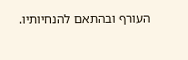העורף ובהתאם להנחיותיו.